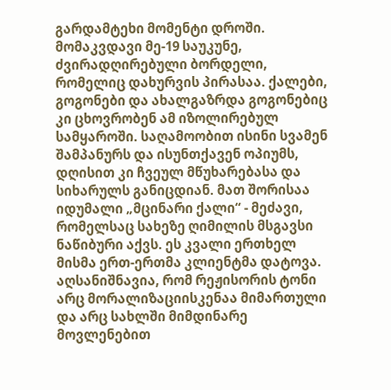გარდამტეხი მომენტი დროში. მომაკვდავი მე-19 საუკუნე, ძვირადღირებული ბორდელი, რომელიც დახურვის პირასაა. ქალები, გოგონები და ახალგაზრდა გოგონებიც კი ცხოვრობენ ამ იზოლირებულ სამყაროში. საღამოობით ისინი სვამენ შამპანურს და ისუნთქავენ ოპიუმს, დღისით კი ჩვეულ მწუხარებასა და სიხარულს განიცდიან. მათ შორისაა იდუმალი „მცინარი ქალი“ - მეძავი, რომელსაც სახეზე ღიმილის მსგავსი ნაწიბური აქვს. ეს კვალი ერთხელ მისმა ერთ-ერთმა კლიენტმა დატოვა.
აღსანიშნავია, რომ რეჟისორის ტონი არც მორალიზაციისკენაა მიმართული და არც სახლში მიმდინარე მოვლენებით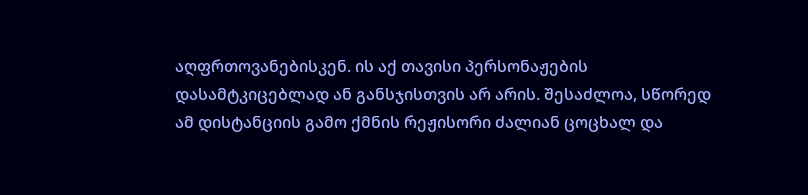აღფრთოვანებისკენ. ის აქ თავისი პერსონაჟების დასამტკიცებლად ან განსჯისთვის არ არის. შესაძლოა, სწორედ ამ დისტანციის გამო ქმნის რეჟისორი ძალიან ცოცხალ და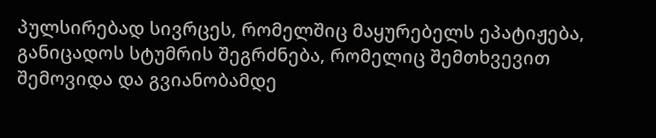პულსირებად სივრცეს, რომელშიც მაყურებელს ეპატიჟება, განიცადოს სტუმრის შეგრძნება, რომელიც შემთხვევით შემოვიდა და გვიანობამდე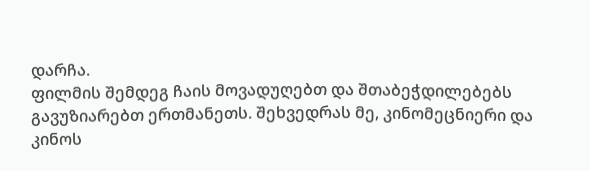დარჩა.
ფილმის შემდეგ ჩაის მოვადუღებთ და შთაბეჭდილებებს გავუზიარებთ ერთმანეთს. შეხვედრას მე, კინომეცნიერი და კინოს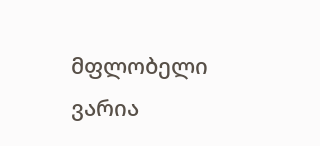მფლობელი ვარია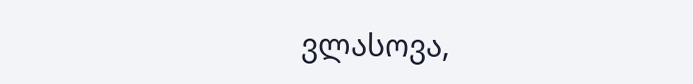ვლასოვა,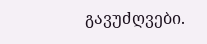გავუძღვები.